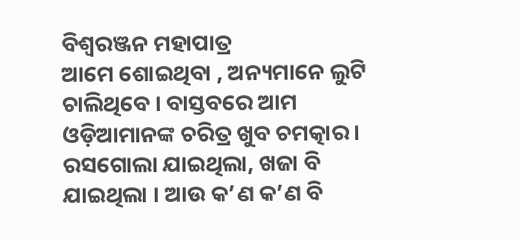ବିଶ୍ୱରଞ୍ଜନ ମହାପାତ୍ର
ଆମେ ଶୋଇଥିବା , ଅନ୍ୟମାନେ ଲୁଟି ଚାଲିଥିବେ । ବାସ୍ତବରେ ଆମ ଓଡ଼ିଆମାନଙ୍କ ଚରିତ୍ର ଖୁବ ଚମତ୍କାର । ରସଗୋଲା ଯାଇଥିଲା, ଖଜା ବି ଯାଇଥିଲା । ଆଉ କ’ଣ କ’ଣ ବି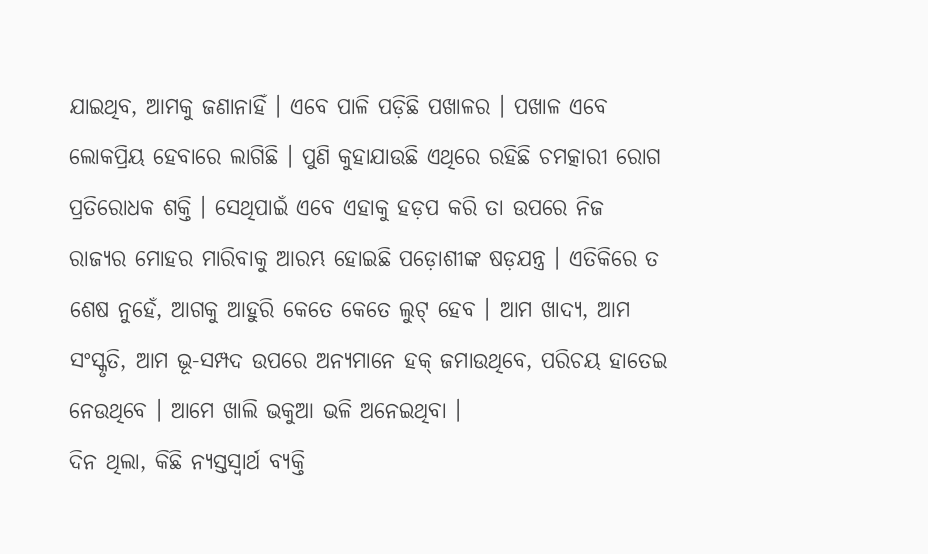ଯାଇଥିବ, ଆମକୁ ଜଣାନାହିଁ । ଏବେ ପାଳି ପଡ଼ିଛି ପଖାଳର । ପଖାଳ ଏବେ ଲୋକପ୍ରିୟ ହେବାରେ ଲାଗିଛି । ପୁଣି କୁହାଯାଉଛି ଏଥିରେ ରହିଛି ଚମତ୍କାରୀ ରୋଗ ପ୍ରତିରୋଧକ ଶକ୍ତି । ସେଥିପାଇଁ ଏବେ ଏହାକୁ ହଡ଼ପ କରି ତା ଉପରେ ନିଜ ରାଜ୍ୟର ମୋହର ମାରିବାକୁ ଆରମ୍ଭ ହୋଇଛି ପଡ଼ୋଶୀଙ୍କ ଷଡ଼ଯନ୍ତ୍ର । ଏତିକିରେ ତ ଶେଷ ନୁହେଁ, ଆଗକୁ ଆହୁରି କେତେ କେତେ ଲୁଟ୍ ହେବ । ଆମ ଖାଦ୍ୟ, ଆମ ସଂସ୍କୃତି, ଆମ ଭୂ-ସମ୍ପଦ ଉପରେ ଅନ୍ୟମାନେ ହକ୍ ଜମାଉଥିବେ, ପରିଚୟ ହାତେଇ ନେଉଥିବେ । ଆମେ ଖାଲି ଭକୁଆ ଭଳି ଅନେଇଥିବା ।
ଦିନ ଥିଲା, କିଛି ନ୍ୟସ୍ତସ୍ୱାର୍ଥ ବ୍ୟକ୍ତି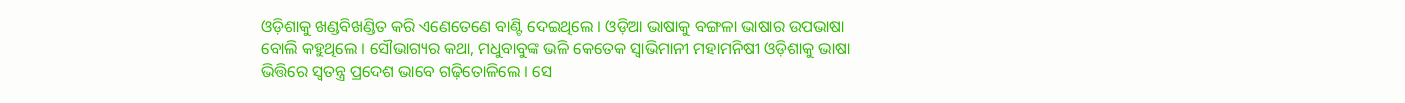ଓଡ଼ିଶାକୁ ଖଣ୍ଡବିଖଣ୍ଡିତ କରି ଏଣେତେଣେ ବାଣ୍ଟି ଦେଇଥିଲେ । ଓଡ଼ିଆ ଭାଷାକୁ ବଙ୍ଗଳା ଭାଷାର ଉପଭାଷା ବୋଲି କହୁଥିଲେ । ସୌଭାଗ୍ୟର କଥା, ମଧୁବାବୁଙ୍କ ଭଳି କେତେକ ସ୍ୱାଭିମାନୀ ମହାମନିଷୀ ଓଡ଼ିଶାକୁ ଭାଷା ଭିତ୍ତିରେ ସ୍ୱତନ୍ତ୍ର ପ୍ରଦେଶ ଭାବେ ଗଢ଼ିତୋଳିଲେ । ସେ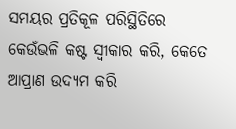ସମୟର ପ୍ରତିକୂଳ ପରିସ୍ଥିତିରେ କେଉଁଭଳି କଷ୍ଟ ସ୍ୱୀକାର କରି, କେତେ ଆପ୍ରାଣ ଉଦ୍ୟମ କରି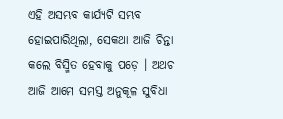ଏହି ଅସମ୍ଭବ କାର୍ଯ୍ୟଟି ସମ୍ଭବ ହୋଇପାରିଥିଲା, ସେକଥା ଆଜି ଚିନ୍ତା କଲେ ବିସ୍ମିତ ହେବାକୁ ପଡ଼େ । ଅଥଚ ଆଜି ଆମେ ସମସ୍ତ ଅନୁକୂଳ ସୁବିଧା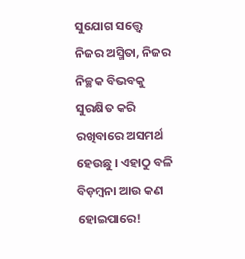ସୁଯୋଗ ସତ୍ତ୍ୱେ ନିଜର ଅସ୍ମିତା, ନିଜର ନିଚ୍ଛକ ବିଭବକୁ ସୁରକ୍ଷିତ କରି ରଖିବାରେ ଅସମର୍ଥ ହେଉଛୁ । ଏହାଠୁ ବଳି ବିଡ଼ମ୍ବନା ଆଉ କଣ ହୋଇପାରେ!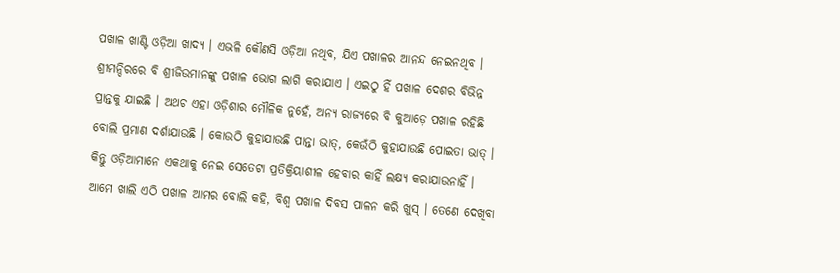ପଖାଳ ଖାଣ୍ଟି ଓଡ଼ିଆ ଖାଦ୍ୟ । ଏଭଳି କୌଣସି ଓଡ଼ିଆ ନଥିବ, ଯିଏ ପଖାଳର ଆନନ୍ଦ ନେଇନଥିବ । ଶ୍ରୀମନ୍ଦିରରେ ବି ଶ୍ରୀଜିଉମାନଙ୍କୁ ପଖାଳ ଭୋଗ ଲାଗି କରାଯାଏ । ଏଇଠୁ ହିଁ ପଖାଳ ଦେଶର ବିଭିନ୍ନ ପ୍ରାନ୍ତକୁ ଯାଇଛି । ଅଥଚ ଏହା ଓଡ଼ିଶାର ମୌଳିକ ନୁହେଁ, ଅନ୍ୟ ରାଜ୍ୟରେ ବି କୁଆଡ଼େ ପଖାଳ ରହିଛି ବୋଲି ପ୍ରମାଣ ଦର୍ଶାଯାଉଛି । କୋଉଠି କୁହାଯାଉଛି ପାନ୍ତା ଭାତ୍, କେଉଁଠି କୁହାଯାଉଛି ପୋଇତା ଭାତ୍ । କିନ୍ତୁ ଓଡ଼ିଆମାନେ ଏକଥାକୁ ନେଇ ସେତେଟା ପ୍ରତିକ୍ରିୟାଶୀଳ ହେବାର କାହିଁ ଲକ୍ଷ୍ୟ କରାଯାଉନାହିଁ । ଆମେ ଖାଲି ଏଠି ପଖାଳ ଆମର ବୋଲି କହି, ବିଶ୍ୱ ପଖାଳ ଦିବସ ପାଳନ କରି ଖୁସ୍ । ତେଣେ ଦେଖିବା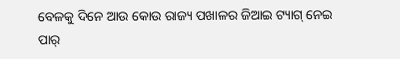ବେଳକୁ ଦିନେ ଆଉ କୋଉ ରାଜ୍ୟ ପଖାଳର ଜିଆଇ ଟ୍ୟାଗ୍ ନେଇ ପାର୍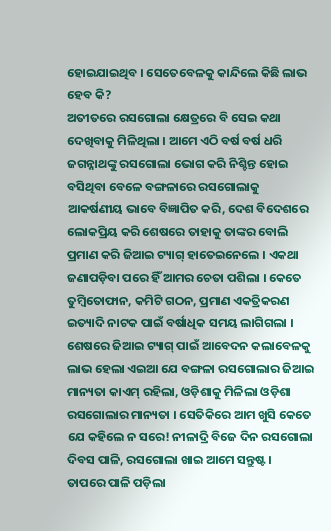ହୋଇଯାଇଥିବ । ସେତେବେଳକୁ କାନ୍ଦିଲେ କିଛି ଲାଭ ହେବ କି?
ଅତୀତରେ ରସଗୋଲା କ୍ଷେତ୍ରରେ ବି ସେଇ କଥା ଦେଖିବାକୁ ମିଳିଥିଲା । ଆମେ ଏଠି ବର୍ଷ ବର୍ଷ ଧରି ଜଗନ୍ନାଥଙ୍କୁ ରସଗୋଲା ଭୋଗ କରି ନିଶ୍ଚିନ୍ତ ହୋଇ ବସିଥିବା ବେଳେ ବଙ୍ଗଳାରେ ରସଗୋଲାକୁ ଆକର୍ଷଣୀୟ ଭାବେ ବିଜ୍ଞାପିତ କରି, ଦେଶ ବିଦେଶରେ ଲୋକପ୍ରିୟ କରି ଶେଷରେ ତାହାକୁ ତାଙ୍କର ବୋଲି ପ୍ରମାଣ କରି ଜିଆଇ ଟ୍ୟାଗ୍ ହାତେଇନେଲେ । ଏକଥା ଜଣାପଡ଼ିବା ପରେ ହିଁ ଆମର ଚେତା ପଶିଲା । କେତେ ତୁମ୍ବିତୋଫାନ, କମିଟି ଗଠନ, ପ୍ରମାଣ ଏକତ୍ରିକରଣ ଇତ୍ୟାଦି ନାଟକ ପାଇଁ ବର୍ଷାଧିକ ସମୟ ଲାଗିଗଲା । ଶେଷରେ ଜିଆଇ ଟ୍ୟାଗ୍ ପାଇଁ ଆବେଦନ କଲାବେଳକୁ ଲାଭ ହେଲା ଏଇଆ ଯେ ବଙ୍ଗଳା ରସଗୋଲାର ଜିଆଇ ମାନ୍ୟତା କାଏମ୍ ରହିଲା, ଓଡ଼ିଶାକୁ ମିଳିଲା ଓଡ଼ିଶା ରସଗୋଲାର ମାନ୍ୟତା । ସେତିକିରେ ଆମ ଖୁସି କେତେ ଯେ କହିଲେ ନ ସରେ! ନୀଳାଦ୍ରି ବିଜେ ଦିନ ରସଗୋଲା ଦିବସ ପାଳି, ରସଗୋଲା ଖାଇ ଆମେ ସନ୍ତୁଷ୍ଟ ।
ତାପରେ ପାଳି ପଡ଼ିଲା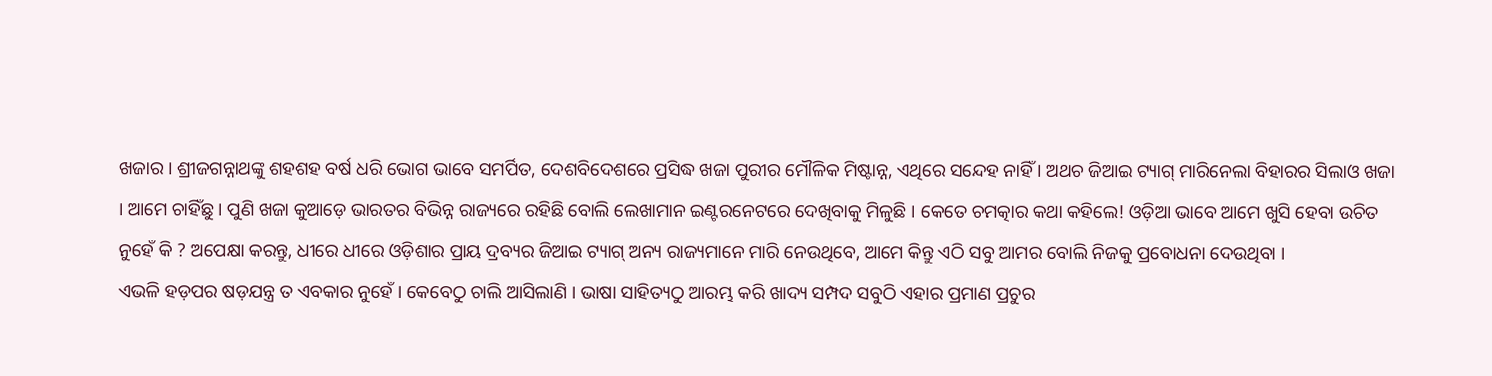ଖଜାର । ଶ୍ରୀଜଗନ୍ନାଥଙ୍କୁ ଶହଶହ ବର୍ଷ ଧରି ଭୋଗ ଭାବେ ସମର୍ପିତ, ଦେଶବିଦେଶରେ ପ୍ରସିଦ୍ଧ ଖଜା ପୁରୀର ମୌଳିକ ମିଷ୍ଟାନ୍ନ, ଏଥିରେ ସନ୍ଦେହ ନାହିଁ । ଅଥଚ ଜିଆଇ ଟ୍ୟାଗ୍ ମାରିନେଲା ବିହାରର ସିଲାଓ ଖଜା । ଆମେ ଚାହିଁଛୁ । ପୁଣି ଖଜା କୁଆଡ଼େ ଭାରତର ବିଭିନ୍ନ ରାଜ୍ୟରେ ରହିଛି ବୋଲି ଲେଖାମାନ ଇଣ୍ଟରନେଟରେ ଦେଖିବାକୁ ମିଳୁଛି । କେତେ ଚମତ୍କାର କଥା କହିଲେ! ଓଡ଼ିଆ ଭାବେ ଆମେ ଖୁସି ହେବା ଉଚିତ ନୁହେଁ କି ? ଅପେକ୍ଷା କରନ୍ତୁ, ଧୀରେ ଧୀରେ ଓଡ଼ିଶାର ପ୍ରାୟ ଦ୍ରବ୍ୟର ଜିଆଇ ଟ୍ୟାଗ୍ ଅନ୍ୟ ରାଜ୍ୟମାନେ ମାରି ନେଉଥିବେ, ଆମେ କିନ୍ତୁ ଏଠି ସବୁ ଆମର ବୋଲି ନିଜକୁ ପ୍ରବୋଧନା ଦେଉଥିବା ।
ଏଭଳି ହଡ଼ପର ଷଡ଼ଯନ୍ତ୍ର ତ ଏବକାର ନୁହେଁ । କେବେଠୁ ଚାଲି ଆସିଲାଣି । ଭାଷା ସାହିତ୍ୟଠୁ ଆରମ୍ଭ କରି ଖାଦ୍ୟ ସମ୍ପଦ ସବୁଠି ଏହାର ପ୍ରମାଣ ପ୍ରଚୁର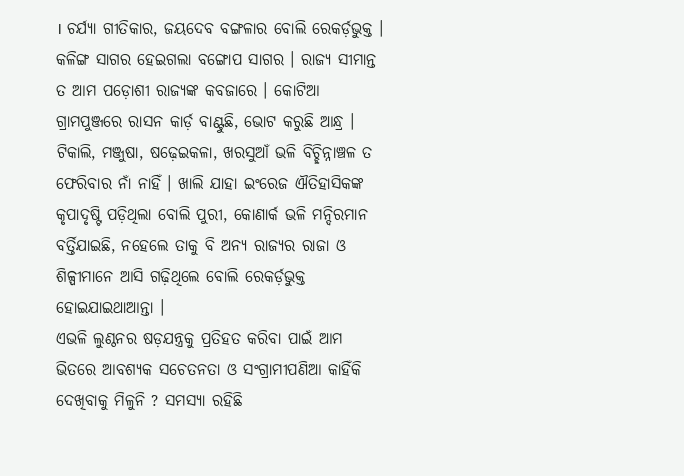। ଚର୍ଯ୍ୟା ଗୀତିକାର, ଜୟଦେବ ବଙ୍ଗଳାର ବୋଲି ରେକର୍ଡ଼ଭୁକ୍ତ । କଳିଙ୍ଗ ସାଗର ହେଇଗଲା ବଙ୍ଗୋପ ସାଗର । ରାଜ୍ୟ ସୀମାନ୍ତ ତ ଆମ ପଡ଼ୋଶୀ ରାଜ୍ୟଙ୍କ କବଜାରେ । କୋଟିଆ ଗ୍ରାମପୁଞ୍ଜରେ ରାସନ କାର୍ଡ଼ ବାଣ୍ଟୁଛି, ଭୋଟ କରୁଛି ଆନ୍ଧ୍ର । ଟିକାଲି, ମଞ୍ଜୁଷା, ଷଢ଼େଇକଳା, ଖରସୁଆଁ ଭଳି ବିଚ୍ଛିନ୍ନାଞ୍ଚଳ ତ ଫେରିବାର ନାଁ ନାହିଁ । ଖାଲି ଯାହା ଇଂରେଜ ଐତିହାସିକଙ୍କ କୃପାଦୃଷ୍ଟି ପଡ଼ିଥିଲା ବୋଲି ପୁରୀ, କୋଣାର୍କ ଭଳି ମନ୍ଦିରମାନ ବର୍ତ୍ତିଯାଇଛି, ନହେଲେ ତାକୁ ବି ଅନ୍ୟ ରାଜ୍ୟର ରାଜା ଓ ଶିଳ୍ପୀମାନେ ଆସି ଗଢ଼ିଥିଲେ ବୋଲି ରେକର୍ଡ଼ଭୁକ୍ତ ହୋଇଯାଇଥାଆନ୍ତା ।
ଏଭଳି ଲୁଣ୍ଠନର ଷଡ଼ଯନ୍ତ୍ରକୁ ପ୍ରତିହତ କରିବା ପାଇଁ ଆମ ଭିତରେ ଆବଶ୍ୟକ ସଚେତନତା ଓ ସଂଗ୍ରାମୀପଣିଆ କାହିଁକି ଦେଖିବାକୁ ମିଳୁନି ? ସମସ୍ୟା ରହିଛି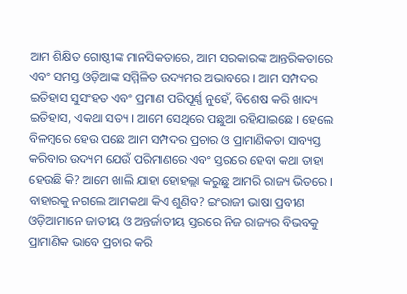ଆମ ଶିକ୍ଷିତ ଗୋଷ୍ଠୀଙ୍କ ମାନସିକତାରେ, ଆମ ସରକାରଙ୍କ ଆନ୍ତରିକତାରେ ଏବଂ ସମସ୍ତ ଓଡ଼ିଆଙ୍କ ସମ୍ମିଳିତ ଉଦ୍ୟମର ଅଭାବରେ । ଆମ ସମ୍ପଦର ଇତିହାସ ସୁସଂହତ ଏବଂ ପ୍ରମାଣ ପରିପୂର୍ଣ୍ଣ ନୁହେଁ, ବିଶେଷ କରି ଖାଦ୍ୟ ଇତିହାସ, ଏକଥା ସତ୍ୟ । ଆମେ ସେଥିରେ ପଛୁଆ ରହିଯାଇଛେ । ହେଲେ ବିଳମ୍ବରେ ହେଉ ପଛେ ଆମ ସମ୍ପଦର ପ୍ରଚାର ଓ ପ୍ରାମାଣିକତା ସାବ୍ୟସ୍ତ କରିବାର ଉଦ୍ୟମ ଯେଉଁ ପରିମାଣରେ ଏବଂ ସ୍ତରରେ ହେବା କଥା ତାହା ହେଉଛି କି? ଆମେ ଖାଲି ଯାହା ହୋହଲ୍ଲା କରୁଛୁ ଆମରି ରାଜ୍ୟ ଭିତରେ । ବାହାରକୁ ନଗଲେ ଆମକଥା କିଏ ଶୁଣିବ? ଇଂରାଜୀ ଭାଷା ପ୍ରବୀଣ ଓଡ଼ିଆମାନେ ଜାତୀୟ ଓ ଅନ୍ତର୍ଜାତୀୟ ସ୍ତରରେ ନିଜ ରାଜ୍ୟର ବିଭବକୁ ପ୍ରାମାଣିକ ଭାବେ ପ୍ରଚାର କରି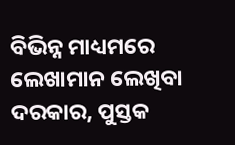ବିଭିନ୍ନ ମାଧ୍ୟମରେ ଲେଖାମାନ ଲେଖିବା ଦରକାର, ପୁସ୍ତକ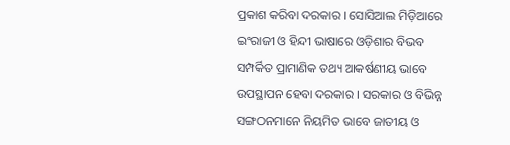ପ୍ରକାଶ କରିବା ଦରକାର । ସୋସିଆଲ ମିଡ଼ିଆରେ ଇଂରାଜୀ ଓ ହିନ୍ଦୀ ଭାଷାରେ ଓଡ଼ିଶାର ବିଭବ ସମ୍ପର୍କିତ ପ୍ରାମାଣିକ ତଥ୍ୟ ଆକର୍ଷଣୀୟ ଭାବେ ଉପସ୍ଥାପନ ହେବା ଦରକାର । ସରକାର ଓ ବିଭିନ୍ନ ସଙ୍ଗଠନମାନେ ନିୟମିତ ଭାବେ ଜାତୀୟ ଓ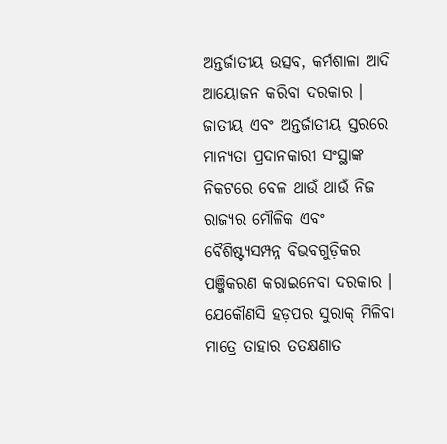ଅନ୍ତର୍ଜାତୀୟ ଉତ୍ସବ, କର୍ମଶାଳା ଆଦି ଆୟୋଜନ କରିବା ଦରକାର । ଜାତୀୟ ଏବଂ ଅନ୍ତର୍ଜାତୀୟ ସ୍ତରରେ ମାନ୍ୟତା ପ୍ରଦାନକାରୀ ସଂସ୍ଥାଙ୍କ ନିକଟରେ ବେଳ ଥାଉଁ ଥାଉଁ ନିଜ ରାଜ୍ୟର ମୌଳିକ ଏବଂ ବୈଶିଷ୍ଟ୍ୟସମ୍ପନ୍ନ ବିଭବଗୁଡ଼ିକର ପଞ୍ଜିକରଣ କରାଇନେବା ଦରକାର । ଯେକୌଣସି ହଡ଼ପର ସୁରାକ୍ ମିଳିବା ମାତ୍ରେ ତାହାର ତତକ୍ଷଣାତ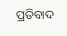ପ୍ରତିବାଦ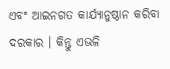ଏବଂ ଆଇନଗତ କାର୍ଯ୍ୟାନୁଷ୍ଠାନ କରିବା ଦରକାର । କିନ୍ତୁ ଏଭଳି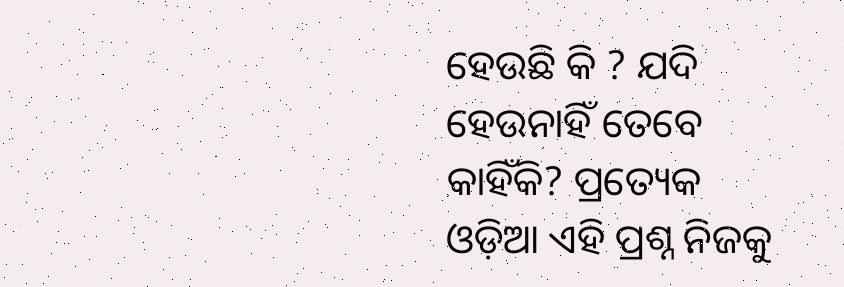ହେଉଛି କି ? ଯଦି ହେଉନାହିଁ ତେବେ କାହିଁକି? ପ୍ରତ୍ୟେକ ଓଡ଼ିଆ ଏହି ପ୍ରଶ୍ନ ନିଜକୁ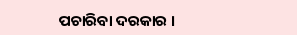ପଚାରିବା ଦରକାର ।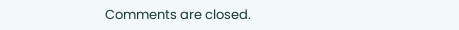Comments are closed.